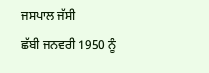ਜਸਪਾਲ ਜੱਸੀ
ਛੱਬੀ ਜਨਵਰੀ 1950 ਨੂੰ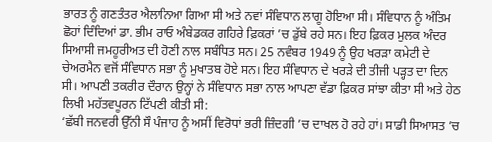ਭਾਰਤ ਨੂੰ ਗਣਤੰਤਰ ਐਲਾਨਿਆ ਗਿਆ ਸੀ ਅਤੇ ਨਵਾਂ ਸੰਵਿਧਾਨ ਲਾਗੂ ਹੋਇਆ ਸੀ। ਸੰਵਿਧਾਨ ਨੂੰ ਅੰਤਿਮ ਛੋਹਾਂ ਦਿੰਦਿਆਂ ਡਾ. ਭੀਮ ਰਾਓ ਅੰਬੇਡਕਰ ਗਹਿਰੇ ਫ਼ਿਕਰਾਂ ’ਚ ਡੁੱਬੇ ਰਹੇ ਸਨ। ਇਹ ਫ਼ਿਕਰ ਮੁਲਕ ਅੰਦਰ ਸਿਆਸੀ ਜਮਹੂਰੀਅਤ ਦੀ ਹੋਣੀ ਨਾਲ ਸਬੰਧਿਤ ਸਨ। 25 ਨਵੰਬਰ 1949 ਨੂੰ ਉਹ ਖਰੜਾ ਕਮੇਟੀ ਦੇ ਚੇਅਰਮੈਨ ਵਜੋਂ ਸੰਵਿਧਾਨ ਸਭਾ ਨੂੰ ਮੁਖਾਤਬ ਹੋਏ ਸਨ। ਇਹ ਸੰਵਿਧਾਨ ਦੇ ਖਰੜੇ ਦੀ ਤੀਜੀ ਪੜ੍ਹਤ ਦਾ ਦਿਨ ਸੀ। ਆਪਣੀ ਤਕਰੀਰ ਦੌਰਾਨ ਉਨ੍ਹਾਂ ਨੇ ਸੰਵਿਧਾਨ ਸਭਾ ਨਾਲ ਆਪਣਾ ਵੱਡਾ ਫ਼ਿਕਰ ਸਾਂਝਾ ਕੀਤਾ ਸੀ ਅਤੇ ਹੇਠ ਲਿਖੀ ਮਹੱਤਵਪੂਰਨ ਟਿੱਪਣੀ ਕੀਤੀ ਸੀ:
‘ਛੱਬੀ ਜਨਵਰੀ ਉੱਨੀ ਸੌ ਪੰਜਾਹ ਨੂੰ ਅਸੀਂ ਵਿਰੋਧਾਂ ਭਰੀ ਜ਼ਿੰਦਗੀ ’ਚ ਦਾਖਲ ਹੋ ਰਹੇ ਹਾਂ। ਸਾਡੀ ਸਿਆਸਤ ’ਚ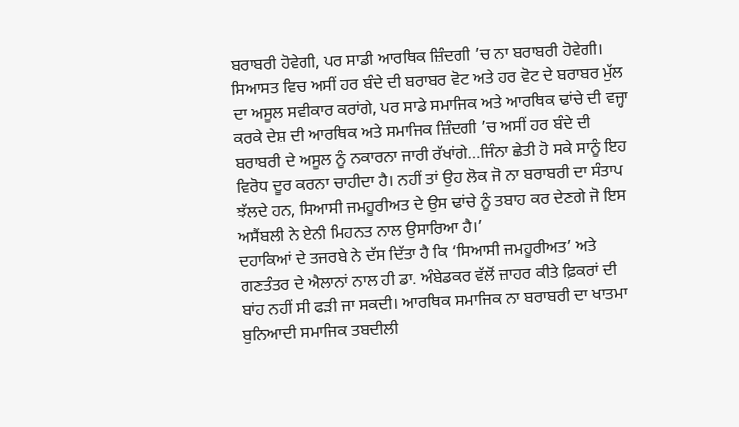ਬਰਾਬਰੀ ਹੋਵੇਗੀ, ਪਰ ਸਾਡੀ ਆਰਥਿਕ ਜ਼ਿੰਦਗੀ ’ਚ ਨਾ ਬਰਾਬਰੀ ਹੋਵੇਗੀ। ਸਿਆਸਤ ਵਿਚ ਅਸੀਂ ਹਰ ਬੰਦੇ ਦੀ ਬਰਾਬਰ ਵੋਟ ਅਤੇ ਹਰ ਵੋਟ ਦੇ ਬਰਾਬਰ ਮੁੱਲ ਦਾ ਅਸੂਲ ਸਵੀਕਾਰ ਕਰਾਂਗੇ, ਪਰ ਸਾਡੇ ਸਮਾਜਿਕ ਅਤੇ ਆਰਥਿਕ ਢਾਂਚੇ ਦੀ ਵਜ੍ਹਾ ਕਰਕੇ ਦੇਸ਼ ਦੀ ਆਰਥਿਕ ਅਤੇ ਸਮਾਜਿਕ ਜ਼ਿੰਦਗੀ ’ਚ ਅਸੀਂ ਹਰ ਬੰਦੇ ਦੀ ਬਰਾਬਰੀ ਦੇ ਅਸੂਲ ਨੂੰ ਨਕਾਰਨਾ ਜਾਰੀ ਰੱਖਾਂਗੇ…ਜਿੰਨਾ ਛੇਤੀ ਹੋ ਸਕੇ ਸਾਨੂੰ ਇਹ ਵਿਰੋਧ ਦੂਰ ਕਰਨਾ ਚਾਹੀਦਾ ਹੈ। ਨਹੀਂ ਤਾਂ ਉਹ ਲੋਕ ਜੋ ਨਾ ਬਰਾਬਰੀ ਦਾ ਸੰਤਾਪ ਝੱਲਦੇ ਹਨ, ਸਿਆਸੀ ਜਮਹੂਰੀਅਤ ਦੇ ਉਸ ਢਾਂਚੇ ਨੂੰ ਤਬਾਹ ਕਰ ਦੇਣਗੇ ਜੋ ਇਸ ਅਸੈਂਬਲੀ ਨੇ ਏਨੀ ਮਿਹਨਤ ਨਾਲ ਉਸਾਰਿਆ ਹੈ।’
ਦਹਾਕਿਆਂ ਦੇ ਤਜਰਬੇ ਨੇ ਦੱਸ ਦਿੱਤਾ ਹੈ ਕਿ ‘ਸਿਆਸੀ ਜਮਹੂਰੀਅਤ’ ਅਤੇ ਗਣਤੰਤਰ ਦੇ ਐਲਾਨਾਂ ਨਾਲ ਹੀ ਡਾ. ਅੰਬੇਡਕਰ ਵੱਲੋਂ ਜ਼ਾਹਰ ਕੀਤੇ ਫ਼ਿਕਰਾਂ ਦੀ ਬਾਂਹ ਨਹੀਂ ਸੀ ਫੜੀ ਜਾ ਸਕਦੀ। ਆਰਥਿਕ ਸਮਾਜਿਕ ਨਾ ਬਰਾਬਰੀ ਦਾ ਖਾਤਮਾ ਬੁਨਿਆਦੀ ਸਮਾਜਿਕ ਤਬਦੀਲੀ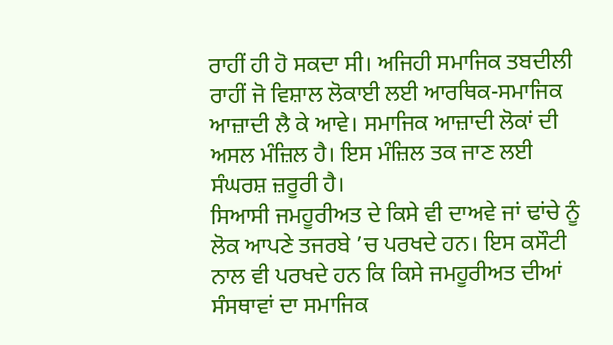ਰਾਹੀਂ ਹੀ ਹੋ ਸਕਦਾ ਸੀ। ਅਜਿਹੀ ਸਮਾਜਿਕ ਤਬਦੀਲੀ ਰਾਹੀਂ ਜੋ ਵਿਸ਼ਾਲ ਲੋਕਾਈ ਲਈ ਆਰਥਿਕ-ਸਮਾਜਿਕ ਆਜ਼ਾਦੀ ਲੈ ਕੇ ਆਵੇ। ਸਮਾਜਿਕ ਆਜ਼ਾਦੀ ਲੋਕਾਂ ਦੀ ਅਸਲ ਮੰਜ਼ਿਲ ਹੈ। ਇਸ ਮੰਜ਼ਿਲ ਤਕ ਜਾਣ ਲਈ ਸੰਘਰਸ਼ ਜ਼ਰੂਰੀ ਹੈ।
ਸਿਆਸੀ ਜਮਹੂਰੀਅਤ ਦੇ ਕਿਸੇ ਵੀ ਦਾਅਵੇ ਜਾਂ ਢਾਂਚੇ ਨੂੰ ਲੋਕ ਆਪਣੇ ਤਜਰਬੇ ’ਚ ਪਰਖਦੇ ਹਨ। ਇਸ ਕਸੌਟੀ ਨਾਲ ਵੀ ਪਰਖਦੇ ਹਨ ਕਿ ਕਿਸੇ ਜਮਹੂਰੀਅਤ ਦੀਆਂ ਸੰਸਥਾਵਾਂ ਦਾ ਸਮਾਜਿਕ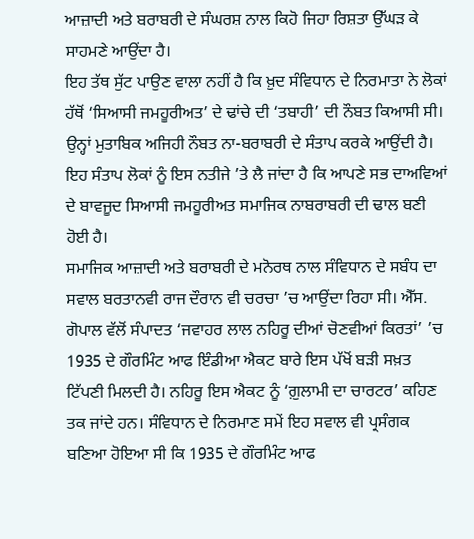ਆਜ਼ਾਦੀ ਅਤੇ ਬਰਾਬਰੀ ਦੇ ਸੰਘਰਸ਼ ਨਾਲ ਕਿਹੋ ਜਿਹਾ ਰਿਸ਼ਤਾ ਉੱਘੜ ਕੇ ਸਾਹਮਣੇ ਆਉਂਦਾ ਹੈ।
ਇਹ ਤੱਥ ਸੁੱਟ ਪਾਉਣ ਵਾਲਾ ਨਹੀਂ ਹੈ ਕਿ ਖ਼ੁਦ ਸੰਵਿਧਾਨ ਦੇ ਨਿਰਮਾਤਾ ਨੇ ਲੋਕਾਂ ਹੱਥੋਂ ‘ਸਿਆਸੀ ਜਮਹੂਰੀਅਤ’ ਦੇ ਢਾਂਚੇ ਦੀ ‘ਤਬਾਹੀ’ ਦੀ ਨੌਬਤ ਕਿਆਸੀ ਸੀ। ਉਨ੍ਹਾਂ ਮੁਤਾਬਿਕ ਅਜਿਹੀ ਨੌਬਤ ਨਾ-ਬਰਾਬਰੀ ਦੇ ਸੰਤਾਪ ਕਰਕੇ ਆਉਂਦੀ ਹੈ। ਇਹ ਸੰਤਾਪ ਲੋਕਾਂ ਨੂੰ ਇਸ ਨਤੀਜੇ ’ਤੇ ਲੈ ਜਾਂਦਾ ਹੈ ਕਿ ਆਪਣੇ ਸਭ ਦਾਅਵਿਆਂ ਦੇ ਬਾਵਜੂਦ ਸਿਆਸੀ ਜਮਹੂਰੀਅਤ ਸਮਾਜਿਕ ਨਾਬਰਾਬਰੀ ਦੀ ਢਾਲ ਬਣੀ ਹੋਈ ਹੈ।
ਸਮਾਜਿਕ ਆਜ਼ਾਦੀ ਅਤੇ ਬਰਾਬਰੀ ਦੇ ਮਨੋਰਥ ਨਾਲ ਸੰਵਿਧਾਨ ਦੇ ਸਬੰਧ ਦਾ ਸਵਾਲ ਬਰਤਾਨਵੀ ਰਾਜ ਦੌਰਾਨ ਵੀ ਚਰਚਾ ’ਚ ਆਉਂਦਾ ਰਿਹਾ ਸੀ। ਐੱਸ. ਗੋਪਾਲ ਵੱਲੋਂ ਸੰਪਾਦਤ ‘ਜਵਾਹਰ ਲਾਲ ਨਹਿਰੂ ਦੀਆਂ ਚੋਣਵੀਆਂ ਕਿਰਤਾਂ’ ’ਚ 1935 ਦੇ ਗੌਰਮਿੰਟ ਆਫ ਇੰਡੀਆ ਐਕਟ ਬਾਰੇ ਇਸ ਪੱਖੋਂ ਬੜੀ ਸਖ਼ਤ ਟਿੱਪਣੀ ਮਿਲਦੀ ਹੈ। ਨਹਿਰੂ ਇਸ ਐਕਟ ਨੂੰ ‘ਗ਼ੁਲਾਮੀ ਦਾ ਚਾਰਟਰ’ ਕਹਿਣ ਤਕ ਜਾਂਦੇ ਹਨ। ਸੰਵਿਧਾਨ ਦੇ ਨਿਰਮਾਣ ਸਮੇਂ ਇਹ ਸਵਾਲ ਵੀ ਪ੍ਰਸੰਗਕ ਬਣਿਆ ਹੋਇਆ ਸੀ ਕਿ 1935 ਦੇ ਗੌਰਮਿੰਟ ਆਫ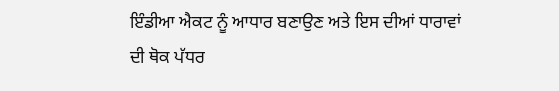ਇੰਡੀਆ ਐਕਟ ਨੂੰ ਆਧਾਰ ਬਣਾਉਣ ਅਤੇ ਇਸ ਦੀਆਂ ਧਾਰਾਵਾਂ ਦੀ ਥੋਕ ਪੱਧਰ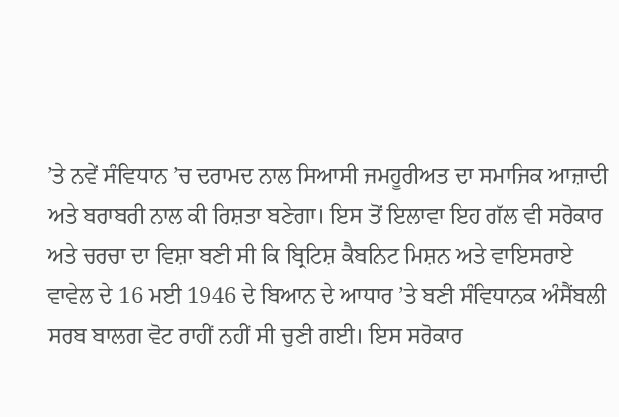’ਤੇ ਨਵੇਂ ਸੰਵਿਧਾਨ ’ਚ ਦਰਾਮਦ ਨਾਲ ਸਿਆਸੀ ਜਮਹੂਰੀਅਤ ਦਾ ਸਮਾਜਿਕ ਆਜ਼ਾਦੀ ਅਤੇ ਬਰਾਬਰੀ ਨਾਲ ਕੀ ਰਿਸ਼ਤਾ ਬਣੇਗਾ। ਇਸ ਤੋਂ ਇਲਾਵਾ ਇਹ ਗੱਲ ਵੀ ਸਰੋਕਾਰ ਅਤੇ ਚਰਚਾ ਦਾ ਵਿਸ਼ਾ ਬਣੀ ਸੀ ਕਿ ਬ੍ਰਿਟਿਸ਼ ਕੈਬਨਿਟ ਮਿਸ਼ਨ ਅਤੇ ਵਾਇਸਰਾਏ ਵਾਵੇਲ ਦੇ 16 ਮਈ 1946 ਦੇ ਬਿਆਨ ਦੇ ਆਧਾਰ ’ਤੇ ਬਣੀ ਸੰਵਿਧਾਨਕ ਅੰਸੈਂਬਲੀ ਸਰਬ ਬਾਲਗ ਵੋਟ ਰਾਹੀਂ ਨਹੀਂ ਸੀ ਚੁਣੀ ਗਈ। ਇਸ ਸਰੋਕਾਰ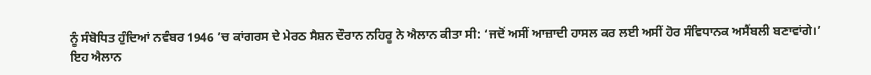ਨੂੰ ਸੰਬੋਧਿਤ ਹੁੰਦਿਆਂ ਨਵੰਬਰ 1946 ’ਚ ਕਾਂਗਰਸ ਦੇ ਮੇਰਠ ਸੈਸ਼ਨ ਦੌਰਾਨ ਨਹਿਰੂ ਨੇ ਐਲਾਨ ਕੀਤਾ ਸੀ: ‘ਜਦੋਂ ਅਸੀਂ ਆਜ਼ਾਦੀ ਹਾਸਲ ਕਰ ਲਈ ਅਸੀਂ ਹੋਰ ਸੰਵਿਧਾਨਕ ਅਸੈਂਬਲੀ ਬਣਾਵਾਂਗੇ।’
ਇਹ ਐਲਾਨ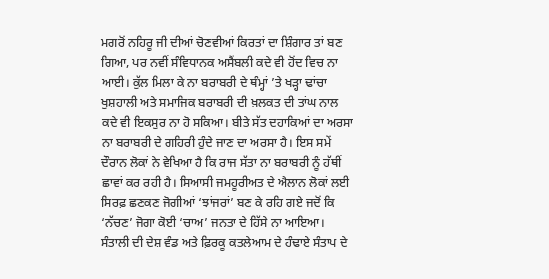ਮਗਰੋਂ ਨਹਿਰੂ ਜੀ ਦੀਆਂ ਚੋਣਵੀਆਂ ਕਿਰਤਾਂ ਦਾ ਸ਼ਿੰਗਾਰ ਤਾਂ ਬਣ ਗਿਆ, ਪਰ ਨਵੀਂ ਸੰਵਿਧਾਨਕ ਅਸੈਂਬਲੀ ਕਦੇ ਵੀ ਹੋਂਦ ਵਿਚ ਨਾ ਆਈ। ਕੁੱਲ ਮਿਲਾ ਕੇ ਨਾ ਬਰਾਬਰੀ ਦੇ ਥੰਮ੍ਹਾਂ ’ਤੇ ਖੜ੍ਹਾ ਢਾਂਚਾ ਖੁਸ਼ਹਾਲੀ ਅਤੇ ਸਮਾਜਿਕ ਬਰਾਬਰੀ ਦੀ ਖ਼ਲਕਤ ਦੀ ਤਾਂਘ ਨਾਲ ਕਦੇ ਵੀ ਇਕਸੁਰ ਨਾ ਹੋ ਸਕਿਆ। ਬੀਤੇ ਸੱਤ ਦਹਾਕਿਆਂ ਦਾ ਅਰਸਾ ਨਾ ਬਰਾਬਰੀ ਦੇ ਗਹਿਰੀ ਹੁੰਦੇ ਜਾਣ ਦਾ ਅਰਸਾ ਹੈ। ਇਸ ਸਮੇਂ ਦੌਰਾਨ ਲੋਕਾਂ ਨੇ ਵੇਖਿਆ ਹੈ ਕਿ ਰਾਜ ਸੱਤਾ ਨਾ ਬਰਾਬਰੀ ਨੂੰ ਹੱਥੀਂ ਛਾਵਾਂ ਕਰ ਰਹੀ ਹੈ। ਸਿਆਸੀ ਜਮਹੂਰੀਅਤ ਦੇ ਐਲਾਨ ਲੋਕਾਂ ਲਈ ਸਿਰਫ਼ ਛਣਕਣ ਜੋਗੀਆਂ ‘ਝਾਂਜਰਾਂ’ ਬਣ ਕੇ ਰਹਿ ਗਏ ਜਦੋਂ ਕਿ ‘ਨੱਚਣ’ ਜੋਗਾ ਕੋਈ ‘ਚਾਅ’ ਜਨਤਾ ਦੇ ਹਿੱਸੇ ਨਾ ਆਇਆ।
ਸੰਤਾਲੀ ਦੀ ਦੇਸ਼ ਵੰਡ ਅਤੇ ਫ਼ਿਰਕੂ ਕਤਲੇਆਮ ਦੇ ਹੰਢਾਏ ਸੰਤਾਪ ਦੇ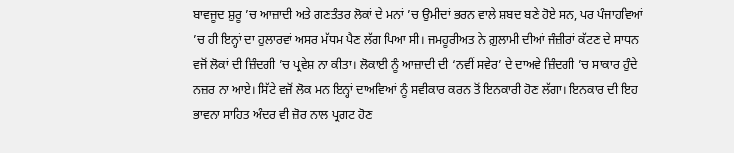ਬਾਵਜੂਦ ਸ਼ੁਰੂ ’ਚ ਆਜ਼ਾਦੀ ਅਤੇ ਗਣਤੰਤਰ ਲੋਕਾਂ ਦੇ ਮਨਾਂ ’ਚ ਉਮੀਦਾਂ ਭਰਨ ਵਾਲੇ ਸ਼ਬਦ ਬਣੇ ਹੋਏ ਸਨ, ਪਰ ਪੰਜਾਹਵਿਆਂ ’ਚ ਹੀ ਇਨ੍ਹਾਂ ਦਾ ਹੁਲਾਰਵਾਂ ਅਸਰ ਮੱਧਮ ਪੈਣ ਲੱਗ ਪਿਆ ਸੀ। ਜਮਹੂਰੀਅਤ ਨੇ ਗ਼ੁਲਾਮੀ ਦੀਆਂ ਜੰਜ਼ੀਰਾਂ ਕੱਟਣ ਦੇ ਸਾਧਨ ਵਜੋਂ ਲੋਕਾਂ ਦੀ ਜ਼ਿੰਦਗੀ ’ਚ ਪ੍ਰਵੇਸ਼ ਨਾ ਕੀਤਾ। ਲੋਕਾਈ ਨੂੰ ਆਜ਼ਾਦੀ ਦੀ ‘ਨਵੀਂ ਸਵੇਰ’ ਦੇ ਦਾਅਵੇ ਜ਼ਿੰਦਗੀ ’ਚ ਸਾਕਾਰ ਹੁੰਦੇ ਨਜ਼ਰ ਨਾ ਆਏ। ਸਿੱਟੇ ਵਜੋਂ ਲੋਕ ਮਨ ਇਨ੍ਹਾਂ ਦਾਅਵਿਆਂ ਨੂੰ ਸਵੀਕਾਰ ਕਰਨ ਤੋਂ ਇਨਕਾਰੀ ਹੋਣ ਲੱਗਾ। ਇਨਕਾਰ ਦੀ ਇਹ ਭਾਵਨਾ ਸਾਹਿਤ ਅੰਦਰ ਵੀ ਜ਼ੋਰ ਨਾਲ ਪ੍ਰਗਟ ਹੋਣ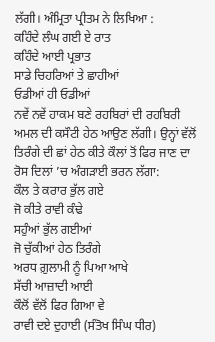ਲੱਗੀ। ਅੰਮ੍ਰਿਤਾ ਪ੍ਰੀਤਮ ਨੇ ਲਿਖਿਆ :
ਕਹਿੰਦੇ ਲੰਘ ਗਈ ਏ ਰਾਤ
ਕਹਿੰਦੇ ਆਈ ਪ੍ਰਭਾਤ
ਸਾਡੇ ਚਿਹਰਿਆਂ ਤੇ ਛਾਹੀਆਂ
ਓਡੀਆਂ ਹੀ ਓਡੀਆਂ
ਨਵੇਂ ਨਵੇਂ ਹਾਕਮ ਬਣੇ ਰਹਬਿਰਾਂ ਦੀ ਰਹਬਿਰੀ ਅਮਲ ਦੀ ਕਸੌਟੀ ਹੇਠ ਆਉਣ ਲੱਗੀ। ਉਨ੍ਹਾਂ ਵੱਲੋਂ ਤਿਰੰਗੇ ਦੀ ਛਾਂ ਹੇਠ ਕੀਤੇ ਕੌਲਾਂ ਤੋਂ ਫਿਰ ਜਾਣ ਦਾ ਰੋਸ ਦਿਲਾਂ ’ਚ ਅੰਗੜਾਈ ਭਰਨ ਲੱਗਾ:
ਕੌਲ ਤੇ ਕਰਾਰ ਭੁੱਲ ਗਏ
ਜੋ ਕੀਤੇ ਰਾਵੀ ਕੰਢੇ
ਸਹੁੰਆਂ ਭੁੱਲ ਗਈਆਂ
ਜੋ ਚੁੱਕੀਆਂ ਹੇਠ ਤਿਰੰਗੇ
ਅਰਧ ਗ਼ੁਲਾਮੀ ਨੂੰ ਪਿਆ ਆਖੇ
ਸੱਚੀ ਆਜ਼ਾਦੀ ਆਈ
ਕੌਲੋਂ ਵੱਲੋਂ ਫਿਰ ਗਿਆ ਵੇ
ਰਾਵੀ ਦਏ ਦੁਹਾਈ (ਸੰਤੋਖ ਸਿੰਘ ਧੀਰ)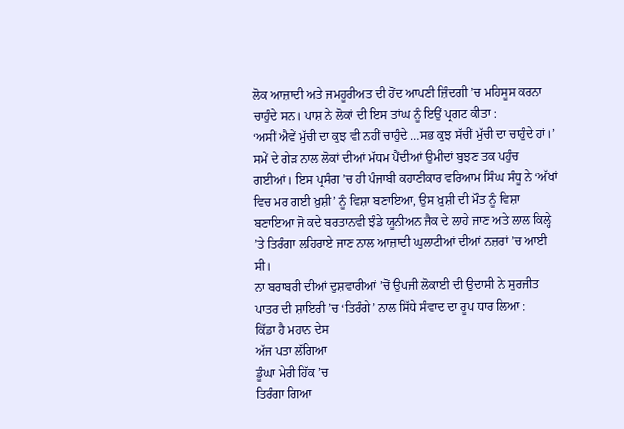ਲੋਕ ਆਜ਼ਾਦੀ ਅਤੇ ਜਮਹੂਰੀਅਤ ਦੀ ਹੋਂਦ ਆਪਣੀ ਜ਼ਿੰਦਗੀ ’ਚ ਮਹਿਸੂਸ ਕਰਨਾ ਚਾਹੁੰਦੇ ਸਨ। ਪਾਸ਼ ਨੇ ਲੋਕਾਂ ਦੀ ਇਸ ਤਾਂਘ ਨੂੰ ਇਉਂ ਪ੍ਰਗਟ ਕੀਤਾ :
‘ਅਸੀਂ ਐਵੇਂ ਮੁੱਚੀ ਦਾ ਕੁਝ ਵੀ ਨਹੀਂ ਚਾਹੁੰਦੇ …ਸਭ ਕੁਝ ਸੱਚੀਂ ਮੁੱਚੀ ਦਾ ਚਾਹੁੰਦੇ ਹਾਂ।’
ਸਮੇਂ ਦੇ ਗੇੜ ਨਾਲ ਲੋਕਾਂ ਦੀਆਂ ਮੱਧਮ ਪੈਂਦੀਆਂ ਉਮੀਦਾਂ ਬੁਝਣ ਤਕ ਪਹੁੰਚ ਗਈਆਂ। ਇਸ ਪ੍ਰਸੰਗ ’ਚ ਹੀ ਪੰਜਾਬੀ ਕਹਾਣੀਕਾਰ ਵਰਿਆਮ ਸਿੰਘ ਸੰਧੂ ਨੇ ‘ਅੱਖਾਂ ਵਿਚ ਮਰ ਗਈ ਖ਼ੁਸ਼ੀ’ ਨੂੰ ਵਿਸ਼ਾ ਬਣਾਇਆ, ਉਸ ਖ਼ੁਸ਼ੀ ਦੀ ਮੌਤ ਨੂੰ ਵਿਸ਼ਾ ਬਣਾਇਆ ਜੋ ਕਦੇ ਬਰਤਾਨਵੀ ਝੰਡੇ ਯੂਨੀਅਨ ਜੈਕ ਦੇ ਲਾਹੇ ਜਾਣ ਅਤੇ ਲਾਲ ਕਿਲ੍ਹੇ ’ਤੇ ਤਿਰੰਗਾ ਲਹਿਰਾਏ ਜਾਣ ਨਾਲ ਆਜ਼ਾਦੀ ਘੁਲਾਟੀਆਂ ਦੀਆਂ ਨਜ਼ਰਾਂ ’ਚ ਆਈ ਸੀ।
ਨਾ ਬਰਾਬਰੀ ਦੀਆਂ ਦੁਸ਼ਵਾਰੀਆਂ ’ਚੋਂ ਉਪਜੀ ਲੋਕਾਈ ਦੀ ਉਦਾਸੀ ਨੇ ਸੁਰਜੀਤ ਪਾਤਰ ਦੀ ਸ਼ਾਇਰੀ ’ਚ ‘ਤਿਰੰਗੇ’ ਨਾਲ ਸਿੱਧੇ ਸੰਵਾਦ ਦਾ ਰੂਪ ਧਾਰ ਲਿਆ :
ਕਿੱਡਾ ਹੈ ਮਹਾਨ ਦੇਸ
ਅੱਜ ਪਤਾ ਲੱਗਿਆ
ਡੂੰਘਾ ਮੇਰੀ ਹਿੱਕ ’ਚ
ਤਿਰੰਗਾ ਗਿਆ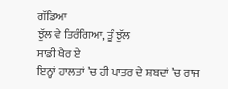ਗੱਡਿਆ
ਝੁੱਲ ਵੇ ਤਿਰੰਗਿਆ, ਤੂੰ ਝੁੱਲ
ਸਾਡੀ ਖੈਰ ਏ
ਇਨ੍ਹਾਂ ਹਾਲਤਾਂ ’ਚ ਹੀ ਪਾਤਰ ਦੇ ਸ਼ਬਦਾਂ ’ਚ ਰਾਜ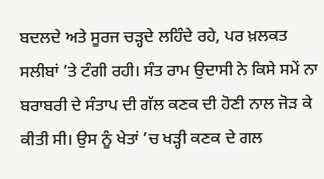ਬਦਲਦੇ ਅਤੇ ਸੂਰਜ ਚੜ੍ਹਦੇ ਲਹਿੰਦੇ ਰਹੇ, ਪਰ ਖ਼ਲਕਤ ਸਲੀਬਾਂ ’ਤੇ ਟੰਗੀ ਰਹੀ। ਸੰਤ ਰਾਮ ਉਦਾਸੀ ਨੇ ਕਿਸੇ ਸਮੇਂ ਨਾ ਬਰਾਬਰੀ ਦੇ ਸੰਤਾਪ ਦੀ ਗੱਲ ਕਣਕ ਦੀ ਹੋਣੀ ਨਾਲ ਜੋੜ ਕੇ ਕੀਤੀ ਸੀ। ਉਸ ਨੂੰ ਖੇਤਾਂ ’ਚ ਖੜ੍ਹੀ ਕਣਕ ਦੇ ਗਲ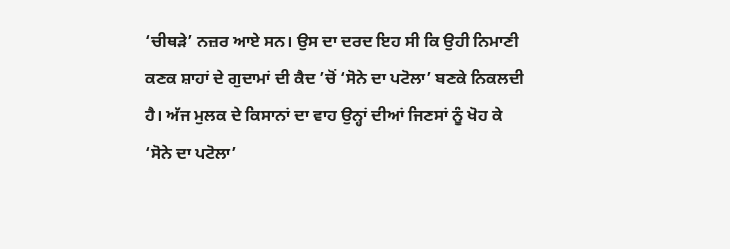‘ਚੀਥੜੇ’ ਨਜ਼ਰ ਆਏ ਸਨ। ਉਸ ਦਾ ਦਰਦ ਇਹ ਸੀ ਕਿ ਉਹੀ ਨਿਮਾਣੀ ਕਣਕ ਸ਼ਾਹਾਂ ਦੇ ਗੁਦਾਮਾਂ ਦੀ ਕੈਦ ’ਚੋਂ ‘ਸੋਨੇ ਦਾ ਪਟੋਲਾ’ ਬਣਕੇ ਨਿਕਲਦੀ ਹੈ। ਅੱਜ ਮੁਲਕ ਦੇ ਕਿਸਾਨਾਂ ਦਾ ਵਾਹ ਉਨ੍ਹਾਂ ਦੀਆਂ ਜਿਣਸਾਂ ਨੂੰ ਖੋਹ ਕੇ ‘ਸੋਨੇ ਦਾ ਪਟੋਲਾ’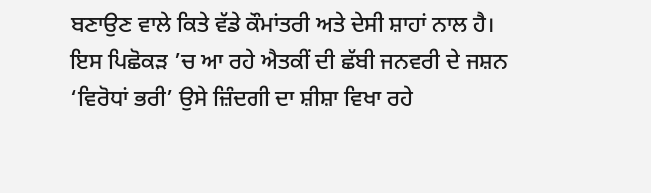ਬਣਾਉਣ ਵਾਲੇ ਕਿਤੇ ਵੱਡੇ ਕੌਮਾਂਤਰੀ ਅਤੇ ਦੇਸੀ ਸ਼ਾਹਾਂ ਨਾਲ ਹੈ।
ਇਸ ਪਿਛੋਕੜ ’ਚ ਆ ਰਹੇ ਐਤਕੀਂ ਦੀ ਛੱਬੀ ਜਨਵਰੀ ਦੇ ਜਸ਼ਨ ‘ਵਿਰੋਧਾਂ ਭਰੀ’ ਉਸੇ ਜ਼ਿੰਦਗੀ ਦਾ ਸ਼ੀਸ਼ਾ ਵਿਖਾ ਰਹੇ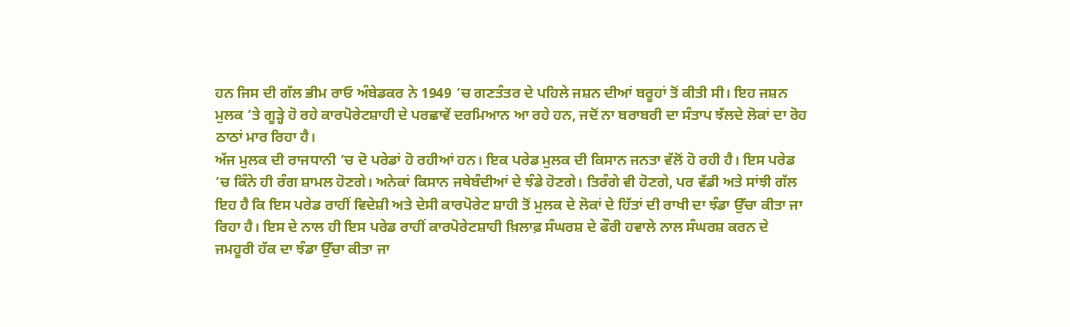ਹਨ ਜਿਸ ਦੀ ਗੱਲ ਭੀਮ ਰਾਓ ਅੰਬੇਡਕਰ ਨੇ 1949 ’ਚ ਗਣਤੰਤਰ ਦੇ ਪਹਿਲੇ ਜਸ਼ਨ ਦੀਆਂ ਬਰੂਹਾਂ ਤੋਂ ਕੀਤੀ ਸੀ। ਇਹ ਜਸ਼ਨ ਮੁਲਕ ’ਤੇ ਗੂੜ੍ਹੇ ਹੋ ਰਹੇ ਕਾਰਪੋਰੇਟਸ਼ਾਹੀ ਦੇ ਪਰਛਾਵੇਂ ਦਰਮਿਆਨ ਆ ਰਹੇ ਹਨ, ਜਦੋਂ ਨਾ ਬਰਾਬਰੀ ਦਾ ਸੰਤਾਪ ਝੱਲਦੇ ਲੋਕਾਂ ਦਾ ਰੋਹ ਠਾਠਾਂ ਮਾਰ ਰਿਹਾ ਹੈ।
ਅੱਜ ਮੁਲਕ ਦੀ ਰਾਜਧਾਨੀ ’ਚ ਦੋ ਪਰੇਡਾਂ ਹੋ ਰਹੀਆਂ ਹਨ। ਇਕ ਪਰੇਡ ਮੁਲਕ ਦੀ ਕਿਸਾਨ ਜਨਤਾ ਵੱਲੋਂ ਹੋ ਰਹੀ ਹੈ। ਇਸ ਪਰੇਡ ’ਚ ਕਿੰਨੇ ਹੀ ਰੰਗ ਸ਼ਾਮਲ ਹੋਣਗੇ। ਅਨੇਕਾਂ ਕਿਸਾਨ ਜਥੇਬੰਦੀਆਂ ਦੇ ਝੰਡੇ ਹੋਣਗੇ। ਤਿਰੰਗੇ ਵੀ ਹੋਣਗੇ, ਪਰ ਵੱਡੀ ਅਤੇ ਸਾਂਝੀ ਗੱਲ ਇਹ ਹੈ ਕਿ ਇਸ ਪਰੇਡ ਰਾਹੀਂ ਵਿਦੇਸ਼ੀ ਅਤੇ ਦੇਸੀ ਕਾਰਪੋਰੇਟ ਸ਼ਾਹੀ ਤੋਂ ਮੁਲਕ ਦੇ ਲੋਕਾਂ ਦੇ ਹਿੱਤਾਂ ਦੀ ਰਾਖੀ ਦਾ ਝੰਡਾ ਉੱਚਾ ਕੀਤਾ ਜਾ ਰਿਹਾ ਹੈ। ਇਸ ਦੇ ਨਾਲ ਹੀ ਇਸ ਪਰੇਡ ਰਾਹੀਂ ਕਾਰਪੋਰੇਟਸ਼ਾਹੀ ਖ਼ਿਲਾਫ਼ ਸੰਘਰਸ਼ ਦੇ ਫੌਰੀ ਹਵਾਲੇ ਨਾਲ ਸੰਘਰਸ਼ ਕਰਨ ਦੇ ਜਮਹੂਰੀ ਹੱਕ ਦਾ ਝੰਡਾ ਉੱਚਾ ਕੀਤਾ ਜਾ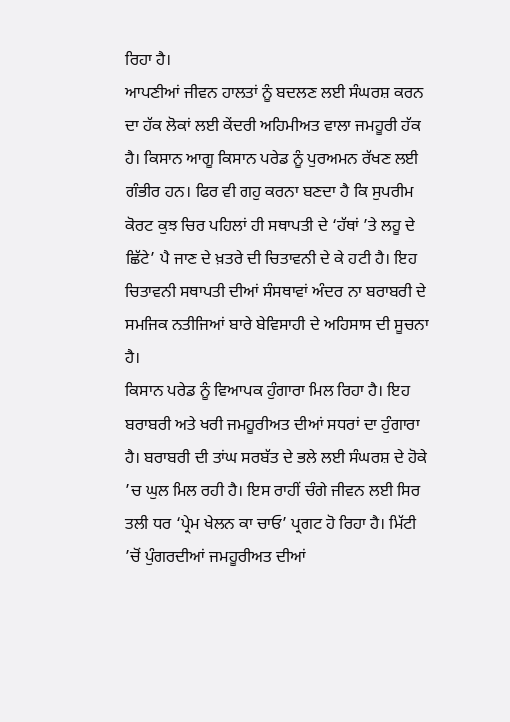ਰਿਹਾ ਹੈ।
ਆਪਣੀਆਂ ਜੀਵਨ ਹਾਲਤਾਂ ਨੂੰ ਬਦਲਣ ਲਈ ਸੰਘਰਸ਼ ਕਰਨ ਦਾ ਹੱਕ ਲੋਕਾਂ ਲਈ ਕੇਂਦਰੀ ਅਹਿਮੀਅਤ ਵਾਲਾ ਜਮਹੂਰੀ ਹੱਕ ਹੈ। ਕਿਸਾਨ ਆਗੂ ਕਿਸਾਨ ਪਰੇਡ ਨੂੰ ਪੁਰਅਮਨ ਰੱਖਣ ਲਈ ਗੰਭੀਰ ਹਨ। ਫਿਰ ਵੀ ਗਹੁ ਕਰਨਾ ਬਣਦਾ ਹੈ ਕਿ ਸੁਪਰੀਮ ਕੋਰਟ ਕੁਝ ਚਿਰ ਪਹਿਲਾਂ ਹੀ ਸਥਾਪਤੀ ਦੇ ‘ਹੱਥਾਂ ’ਤੇ ਲਹੂ ਦੇ ਛਿੱਟੇ’ ਪੈ ਜਾਣ ਦੇ ਖ਼ਤਰੇ ਦੀ ਚਿਤਾਵਨੀ ਦੇ ਕੇ ਹਟੀ ਹੈ। ਇਹ ਚਿਤਾਵਨੀ ਸਥਾਪਤੀ ਦੀਆਂ ਸੰਸਥਾਵਾਂ ਅੰਦਰ ਨਾ ਬਰਾਬਰੀ ਦੇ ਸਮਜਿਕ ਨਤੀਜਿਆਂ ਬਾਰੇ ਬੇਵਿਸਾਹੀ ਦੇ ਅਹਿਸਾਸ ਦੀ ਸੂਚਨਾ ਹੈ।
ਕਿਸਾਨ ਪਰੇਡ ਨੂੰ ਵਿਆਪਕ ਹੁੰਗਾਰਾ ਮਿਲ ਰਿਹਾ ਹੈ। ਇਹ ਬਰਾਬਰੀ ਅਤੇ ਖਰੀ ਜਮਹੂਰੀਅਤ ਦੀਆਂ ਸਧਰਾਂ ਦਾ ਹੁੰਗਾਰਾ ਹੈ। ਬਰਾਬਰੀ ਦੀ ਤਾਂਘ ਸਰਬੱਤ ਦੇ ਭਲੇ ਲਈ ਸੰਘਰਸ਼ ਦੇ ਹੋਕੇ ’ਚ ਘੁਲ ਮਿਲ ਰਹੀ ਹੈ। ਇਸ ਰਾਹੀਂ ਚੰਗੇ ਜੀਵਨ ਲਈ ਸਿਰ ਤਲੀ ਧਰ ‘ਪ੍ਰੇਮ ਖੇਲਨ ਕਾ ਚਾਓ’ ਪ੍ਰਗਟ ਹੋ ਰਿਹਾ ਹੈ। ਮਿੱਟੀ ’ਚੋਂ ਪੁੰਗਰਦੀਆਂ ਜਮਹੂਰੀਅਤ ਦੀਆਂ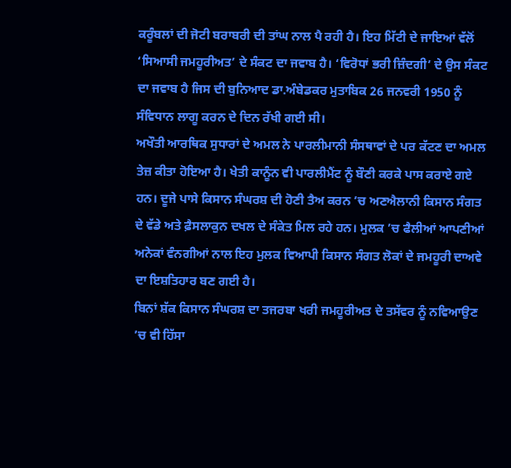ਕਰੂੰਬਲਾਂ ਦੀ ਜੋਟੀ ਬਰਾਬਰੀ ਦੀ ਤਾਂਘ ਨਾਲ ਪੈ ਰਹੀ ਹੈ। ਇਹ ਮਿੱਟੀ ਦੇ ਜਾਇਆਂ ਵੱਲੋਂ ‘ਸਿਆਸੀ ਜਮਹੂਰੀਅਤ’ ਦੇ ਸੰਕਟ ਦਾ ਜਵਾਬ ਹੈ। ‘ਵਿਰੋਧਾਂ ਭਰੀ ਜ਼ਿੰਦਗੀ’ ਦੇ ਉਸ ਸੰਕਟ ਦਾ ਜਵਾਬ ਹੈ ਜਿਸ ਦੀ ਬੁਨਿਆਦ ਡਾ.ਅੰਬੇਡਕਰ ਮੁਤਾਬਿਕ 26 ਜਨਵਰੀ 1950 ਨੂੰ ਸੰਵਿਧਾਨ ਲਾਗੂ ਕਰਨ ਦੇ ਦਿਨ ਰੱਖੀ ਗਈ ਸੀ।
ਅਖੌਤੀ ਆਰਥਿਕ ਸੁਧਾਰਾਂ ਦੇ ਅਮਲ ਨੇ ਪਾਰਲੀਮਾਨੀ ਸੰਸਥਾਵਾਂ ਦੇ ਪਰ ਕੱਟਣ ਦਾ ਅਮਲ ਤੇਜ਼ ਕੀਤਾ ਹੋਇਆ ਹੈ। ਖੇਤੀ ਕਾਨੂੰਨ ਵੀ ਪਾਰਲੀਮੈਂਟ ਨੂੰ ਬੌਣੀ ਕਰਕੇ ਪਾਸ ਕਰਾਏ ਗਏ ਹਨ। ਦੂਜੇ ਪਾਸੇ ਕਿਸਾਨ ਸੰਘਰਸ਼ ਦੀ ਹੋਣੀ ਤੈਅ ਕਰਨ ’ਚ ਅਣਐਲਾਨੀ ਕਿਸਾਨ ਸੰਗਤ ਦੇ ਵੱਡੇ ਅਤੇ ਫ਼ੈਸਲਾਕੁਨ ਦਖਲ ਦੇ ਸੰਕੇਤ ਮਿਲ ਰਹੇ ਹਨ। ਮੁਲਕ ’ਚ ਫੈਲੀਆਂ ਆਪਣੀਆਂ ਅਨੇਕਾਂ ਵੰਨਗੀਆਂ ਨਾਲ ਇਹ ਮੁਲਕ ਵਿਆਪੀ ਕਿਸਾਨ ਸੰਗਤ ਲੋਕਾਂ ਦੇ ਜਮਹੂਰੀ ਦਾਅਵੇ ਦਾ ਇਸ਼ਤਿਹਾਰ ਬਣ ਗਈ ਹੈ।
ਬਿਨਾਂ ਸ਼ੱਕ ਕਿਸਾਨ ਸੰਘਰਸ਼ ਦਾ ਤਜਰਬਾ ਖਰੀ ਜਮਹੂਰੀਅਤ ਦੇ ਤਸੱਵਰ ਨੂੰ ਨਵਿਆਉਣ ’ਚ ਵੀ ਹਿੱਸਾ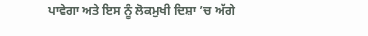ਪਾਵੇਗਾ ਅਤੇ ਇਸ ਨੂੰ ਲੋਕਮੁਖੀ ਦਿਸ਼ਾ ’ਚ ਅੱਗੇ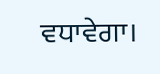ਵਧਾਵੇਗਾ।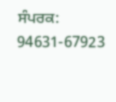ਸੰਪਰਕ: 94631-67923